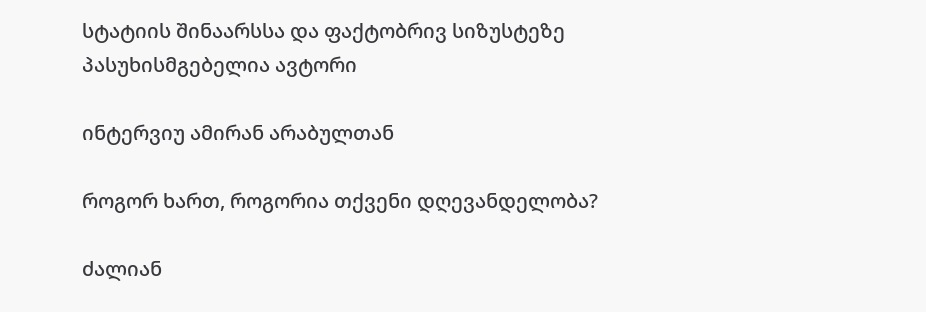სტატიის შინაარსსა და ფაქტობრივ სიზუსტეზე პასუხისმგებელია ავტორი

ინტერვიუ ამირან არაბულთან

როგორ ხართ, როგორია თქვენი დღევანდელობა?

ძალიან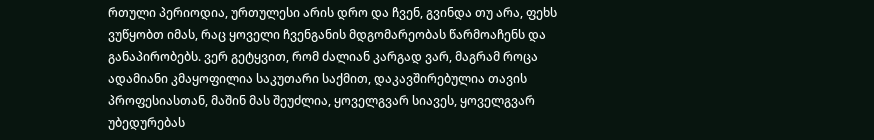რთული პერიოდია, ურთულესი არის დრო და ჩვენ, გვინდა თუ არა, ფეხს ვუწყობთ იმას, რაც ყოველი ჩვენგანის მდგომარეობას წარმოაჩენს და განაპირობებს. ვერ გეტყვით, რომ ძალიან კარგად ვარ, მაგრამ როცა ადამიანი კმაყოფილია საკუთარი საქმით, დაკავშირებულია თავის პროფესიასთან, მაშინ მას შეუძლია, ყოველგვარ სიავეს, ყოველგვარ უბედურებას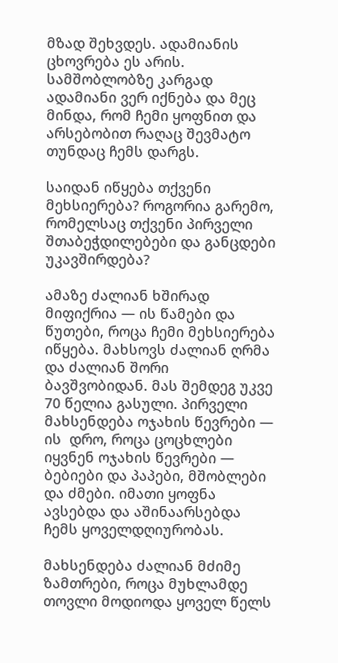მზად შეხვდეს. ადამიანის ცხოვრება ეს არის.  სამშობლობზე კარგად ადამიანი ვერ იქნება და მეც მინდა, რომ ჩემი ყოფნით და არსებობით რაღაც შევმატო თუნდაც ჩემს დარგს.

საიდან იწყება თქვენი მეხსიერება? როგორია გარემო, რომელსაც თქვენი პირველი შთაბეჭდილებები და განცდები უკავშირდება?

ამაზე ძალიან ხშირად მიფიქრია — ის წამები და წუთები, როცა ჩემი მეხსიერება იწყება. მახსოვს ძალიან ღრმა და ძალიან შორი ბავშვობიდან. მას შემდეგ უკვე 70 წელია გასული. პირველი მახსენდება ოჯახის წევრები — ის  დრო, როცა ცოცხლები იყვნენ ოჯახის წევრები —  ბებიები და პაპები, მშობლები და ძმები. იმათი ყოფნა ავსებდა და აშინაარსებდა ჩემს ყოველდღიურობას.

მახსენდება ძალიან მძიმე ზამთრები, როცა მუხლამდე თოვლი მოდიოდა ყოველ წელს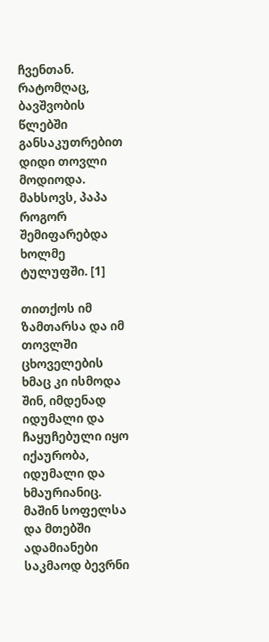ჩვენთან. რატომღაც, ბავშვობის წლებში განსაკუთრებით დიდი თოვლი მოდიოდა. მახსოვს, პაპა როგორ შემიფარებდა ხოლმე ტულუფში. [1]

თითქოს იმ ზამთარსა და იმ თოვლში ცხოველების ხმაც კი ისმოდა შინ, იმდენად იდუმალი და ჩაყუჩებული იყო იქაურობა, იდუმალი და ხმაურიანიც. მაშინ სოფელსა  და მთებში ადამიანები საკმაოდ ბევრნი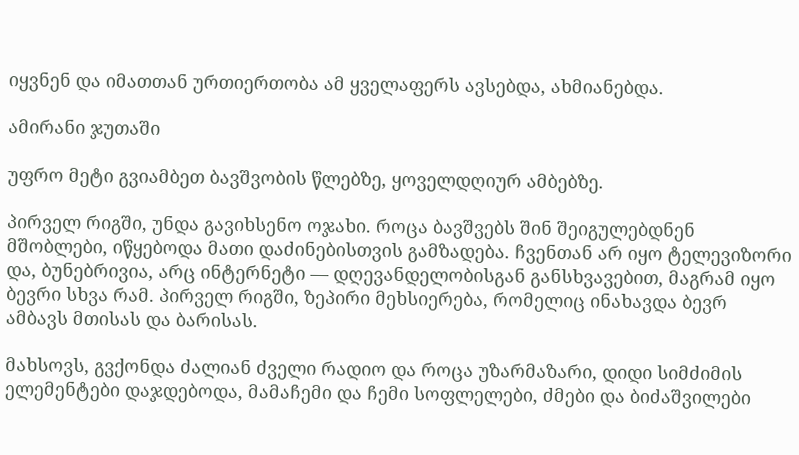იყვნენ და იმათთან ურთიერთობა ამ ყველაფერს ავსებდა, ახმიანებდა.

ამირანი ჯუთაში

უფრო მეტი გვიამბეთ ბავშვობის წლებზე, ყოველდღიურ ამბებზე.

პირველ რიგში, უნდა გავიხსენო ოჯახი. როცა ბავშვებს შინ შეიგულებდნენ მშობლები, იწყებოდა მათი დაძინებისთვის გამზადება. ჩვენთან არ იყო ტელევიზორი და, ბუნებრივია, არც ინტერნეტი — დღევანდელობისგან განსხვავებით, მაგრამ იყო ბევრი სხვა რამ. პირველ რიგში, ზეპირი მეხსიერება, რომელიც ინახავდა ბევრ ამბავს მთისას და ბარისას.

მახსოვს, გვქონდა ძალიან ძველი რადიო და როცა უზარმაზარი, დიდი სიმძიმის ელემენტები დაჯდებოდა, მამაჩემი და ჩემი სოფლელები, ძმები და ბიძაშვილები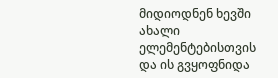მიდიოდნენ ხევში ახალი ელემენტებისთვის და ის გვყოფნიდა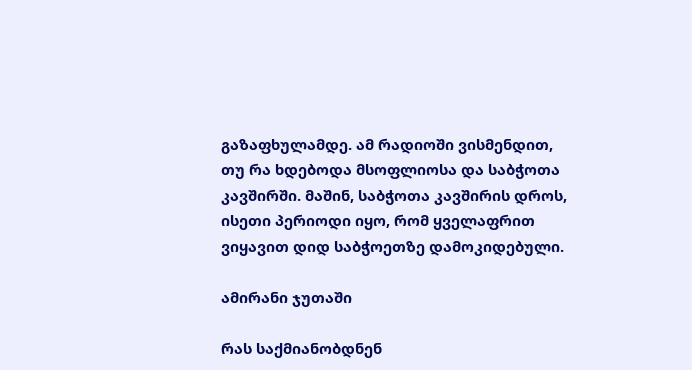გაზაფხულამდე. ამ რადიოში ვისმენდით, თუ რა ხდებოდა მსოფლიოსა და საბჭოთა კავშირში. მაშინ, საბჭოთა კავშირის დროს, ისეთი პერიოდი იყო, რომ ყველაფრით ვიყავით დიდ საბჭოეთზე დამოკიდებული.

ამირანი ჯუთაში

რას საქმიანობდნენ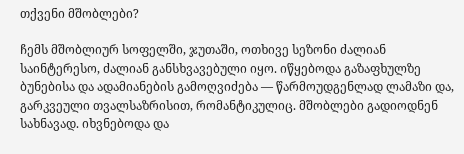თქვენი მშობლები?

ჩემს მშობლიურ სოფელში, ჯუთაში, ოთხივე სეზონი ძალიან საინტერესო, ძალიან განსხვავებული იყო. იწყებოდა გაზაფხულზე ბუნებისა და ადამიანების გამოღვიძება — წარმოუდგენლად ლამაზი და, გარკვეული თვალსაზრისით, რომანტიკულიც. მშობლები გადიოდნენ სახნავად. იხვნებოდა და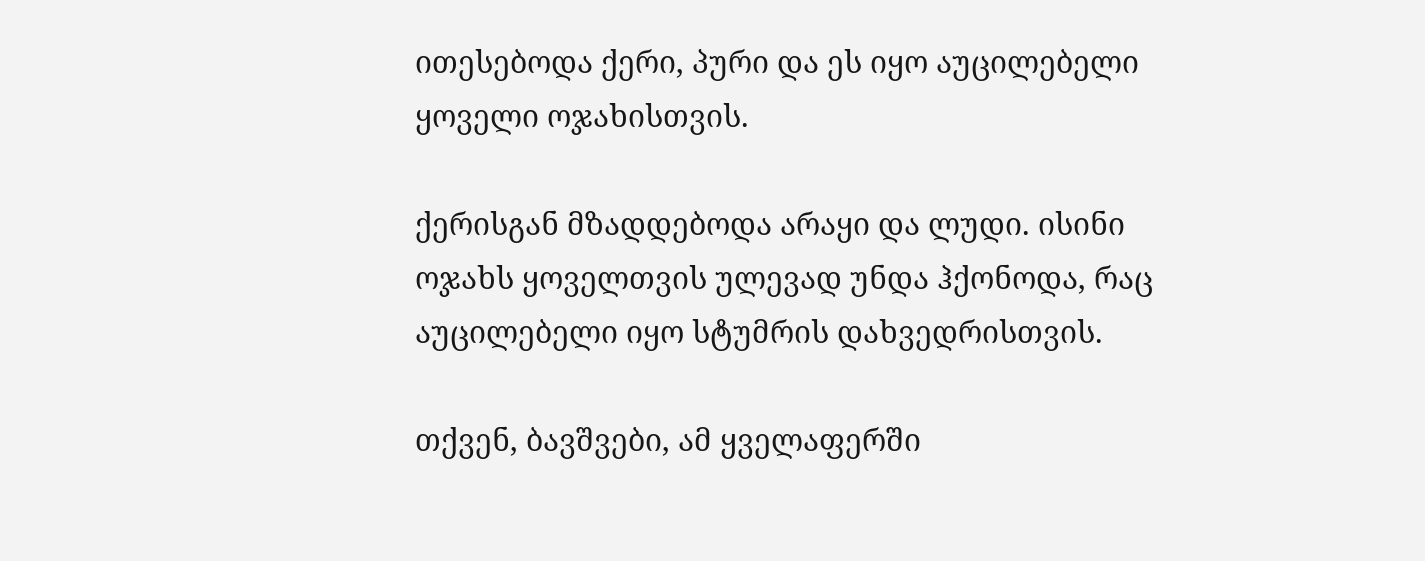ითესებოდა ქერი, პური და ეს იყო აუცილებელი ყოველი ოჯახისთვის.

ქერისგან მზადდებოდა არაყი და ლუდი. ისინი ოჯახს ყოველთვის ულევად უნდა ჰქონოდა, რაც აუცილებელი იყო სტუმრის დახვედრისთვის.

თქვენ, ბავშვები, ამ ყველაფერში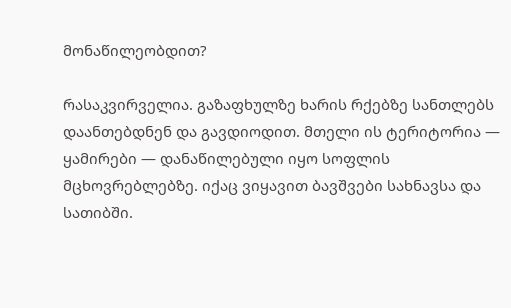მონაწილეობდით?

რასაკვირველია. გაზაფხულზე ხარის რქებზე სანთლებს დაანთებდნენ და გავდიოდით. მთელი ის ტერიტორია — ყამირები — დანაწილებული იყო სოფლის მცხოვრებლებზე. იქაც ვიყავით ბავშვები სახნავსა და სათიბში.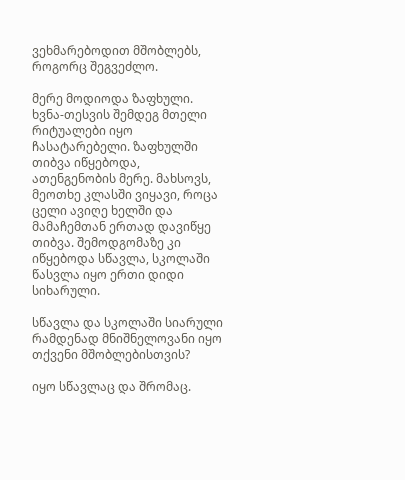ვეხმარებოდით მშობლებს, როგორც შეგვეძლო.

მერე მოდიოდა ზაფხული. ხვნა-თესვის შემდეგ მთელი რიტუალები იყო ჩასატარებელი. ზაფხულში თიბვა იწყებოდა, ათენგენობის მერე. მახსოვს, მეოთხე კლასში ვიყავი, როცა ცელი ავიღე ხელში და მამაჩემთან ერთად დავიწყე თიბვა. შემოდგომაზე კი იწყებოდა სწავლა, სკოლაში წასვლა იყო ერთი დიდი სიხარული.

სწავლა და სკოლაში სიარული რამდენად მნიშნელოვანი იყო თქვენი მშობლებისთვის?

იყო სწავლაც და შრომაც.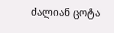ძალიან ცოტა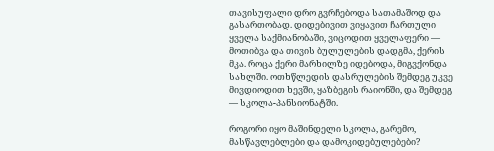თავისუფალი დრო გვრჩებოდა სათამაშოდ და გასართობად. დიდებივით ვიყავით ჩართული ყველა საქმიანობაში, ვიცოდით ყველაფერი — მოთიბვა და თივის ბულულების დადგმა, ქერის მკა. როცა ქერი მარხილზე იდებოდა, მიგვქონდა სახლში. ოთხწლედის დასრულების შემდეგ უკვე მივდიოდით ხევში, ყაზბეგის რაიონში, და შემდეგ — სკოლა-პანსიონატში.

როგორი იყო მაშინდელი სკოლა, გარემო, მასწავლებლები და დამოკიდებულებები?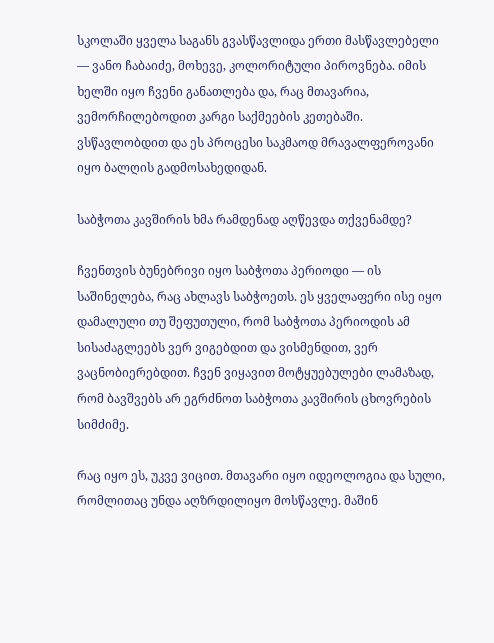სკოლაში ყველა საგანს გვასწავლიდა ერთი მასწავლებელი — ვანო ჩაბაიძე, მოხევე, კოლორიტული პიროვნება. იმის ხელში იყო ჩვენი განათლება და, რაც მთავარია, ვემორჩილებოდით კარგი საქმეების კეთებაში. ვსწავლობდით და ეს პროცესი საკმაოდ მრავალფეროვანი იყო ბალღის გადმოსახედიდან.

საბჭოთა კავშირის ხმა რამდენად აღწევდა თქვენამდე?

ჩვენთვის ბუნებრივი იყო საბჭოთა პერიოდი — ის საშინელება, რაც ახლავს საბჭოეთს. ეს ყველაფერი ისე იყო დამალული თუ შეფუთული, რომ საბჭოთა პერიოდის ამ სისაძაგლეებს ვერ ვიგებდით და ვისმენდით, ვერ ვაცნობიერებდით. ჩვენ ვიყავით მოტყუებულები ლამაზად, რომ ბავშვებს არ ეგრძნოთ საბჭოთა კავშირის ცხოვრების სიმძიმე.

რაც იყო ეს, უკვე ვიცით. მთავარი იყო იდეოლოგია და სული, რომლითაც უნდა აღზრდილიყო მოსწავლე. მაშინ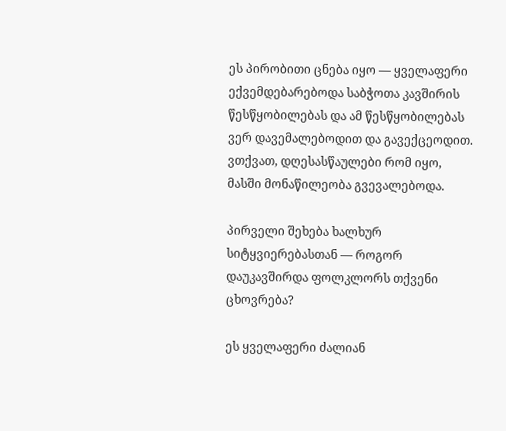ეს პირობითი ცნება იყო — ყველაფერი ექვემდებარებოდა საბჭოთა კავშირის წესწყობილებას და ამ წესწყობილებას ვერ დავემალებოდით და გავექცეოდით. ვთქვათ, დღესასწაულები რომ იყო, მასში მონაწილეობა გვევალებოდა.

პირველი შეხება ხალხურ სიტყვიერებასთან — როგორ დაუკავშირდა ფოლკლორს თქვენი ცხოვრება?

ეს ყველაფერი ძალიან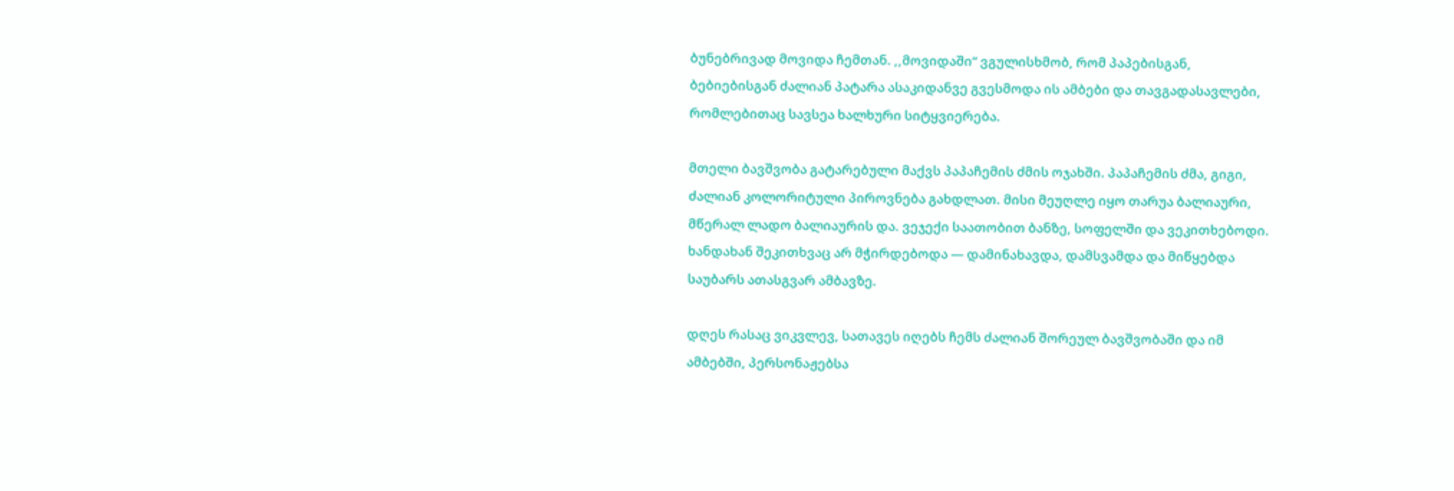ბუნებრივად მოვიდა ჩემთან. ,,მოვიდაში“ ვგულისხმობ, რომ პაპებისგან, ბებიებისგან ძალიან პატარა ასაკიდანვე გვესმოდა ის ამბები და თავგადასავლები, რომლებითაც სავსეა ხალხური სიტყვიერება.

მთელი ბავშვობა გატარებული მაქვს პაპაჩემის ძმის ოჯახში. პაპაჩემის ძმა, გიგი, ძალიან კოლორიტული პიროვნება გახდლათ. მისი მეუღლე იყო თარუა ბალიაური, მწერალ ლადო ბალიაურის და. ვეჯექი საათობით ბანზე, სოფელში და ვეკითხებოდი. ხანდახან შეკითხვაც არ მჭირდებოდა — დამინახავდა, დამსვამდა და მიწყებდა საუბარს ათასგვარ ამბავზე.

დღეს რასაც ვიკვლევ, სათავეს იღებს ჩემს ძალიან შორეულ ბავშვობაში და იმ ამბებში, პერსონაჟებსა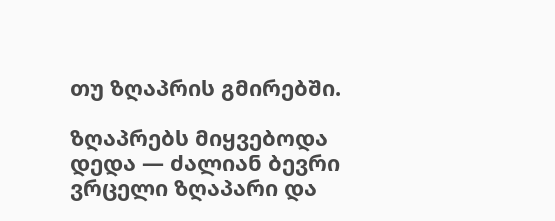თუ ზღაპრის გმირებში.

ზღაპრებს მიყვებოდა დედა — ძალიან ბევრი ვრცელი ზღაპარი და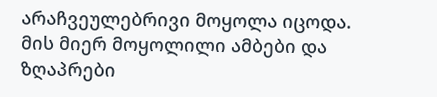არაჩვეულებრივი მოყოლა იცოდა. მის მიერ მოყოლილი ამბები და ზღაპრები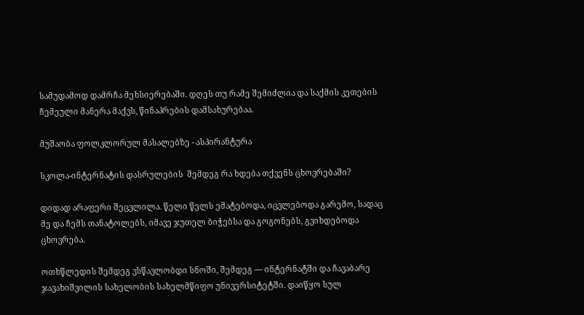სამუდამოდ დამრჩა მეხსიერებაში. დღეს თუ რამე შემიძლია და საქმის კეთების ჩემეული მანერა მაქვს, წინაპრების დამსახურებაა.

მუშაობა ფოლკლორულ მასალებზე - ასპირანტურა

სკოლა-ინტერნატის დასრულების  შემდეგ რა ხდება თქვენს ცხოვრებაში?

დიდად არაფერი შეცვლილა. წელი წელს ემატებოდა, იცვლებოდა გარემო, სადაც მე და ჩემს თანატოლებს, იმავე ჯუთელ ბიჭებსა და გოგონებს, გვიხდებოდა ცხოვრება.

ოთხწლედის შემდეგ ვსწავლობდი სნოში, შემდეგ — ინტერნატში და ჩავაბარე ჯავახიშვილის სახელობის სახელმწიფო უნივერსიტეტში. დაიწყო სულ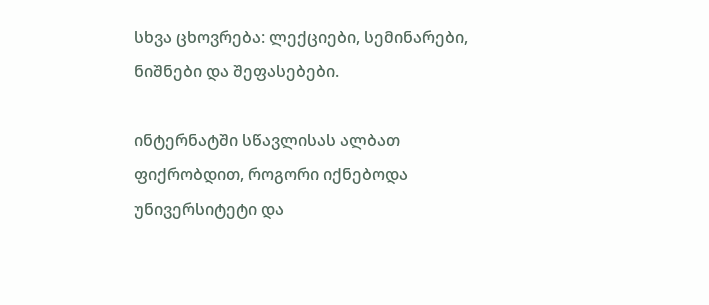სხვა ცხოვრება: ლექციები, სემინარები, ნიშნები და შეფასებები.

ინტერნატში სწავლისას ალბათ ფიქრობდით, როგორი იქნებოდა უნივერსიტეტი და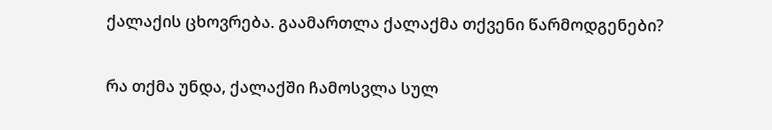ქალაქის ცხოვრება. გაამართლა ქალაქმა თქვენი წარმოდგენები?

რა თქმა უნდა, ქალაქში ჩამოსვლა სულ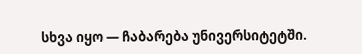სხვა იყო — ჩაბარება უნივერსიტეტში.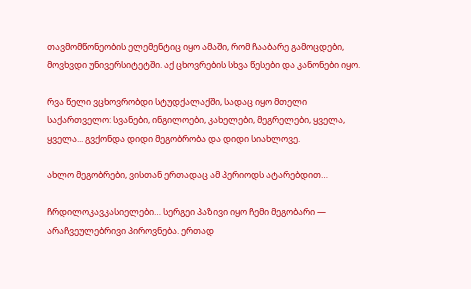თავმომწონეობის ელემენტიც იყო ამაში, რომ ჩააბარე გამოცდები, მოვხვდი უნივერსიტეტში. აქ ცხოვრების სხვა წესები და კანონები იყო.

რვა წელი ვცხოვრობდი სტუდქალაქში, სადაც იყო მთელი საქართველო: სვანები, ინგილოები, კახელები, მეგრელები, ყველა, ყველა... გვქონდა დიდი მეგობრობა და დიდი სიახლოვე.

ახლო მეგობრები, ვისთან ერთადაც ამ პერიოდს ატარებდით…

ჩრდილოკავკასიელები… სერგეი პაზივი იყო ჩემი მეგობარი — არაჩვეულებრივი პიროვნება. ერთად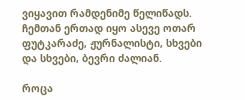ვიყავით რამდენიმე წელიწადს. ჩემთან ერთად იყო ასევე ოთარ ფუტკარაძე, ჟურნალისტი, სხვები და სხვები, ბევრი ძალიან.

როცა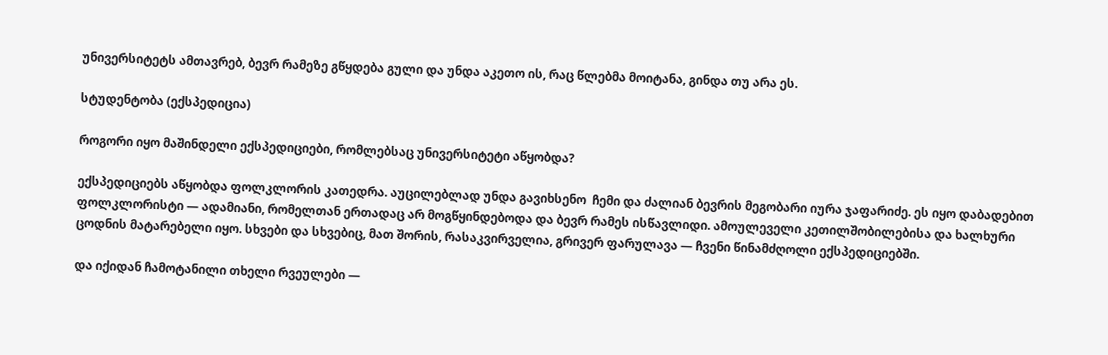უნივერსიტეტს ამთავრებ, ბევრ რამეზე გწყდება გული და უნდა აკეთო ის, რაც წლებმა მოიტანა, გინდა თუ არა ეს.

სტუდენტობა (ექსპედიცია)

როგორი იყო მაშინდელი ექსპედიციები, რომლებსაც უნივერსიტეტი აწყობდა?

ექსპედიციებს აწყობდა ფოლკლორის კათედრა. აუცილებლად უნდა გავიხსენო  ჩემი და ძალიან ბევრის მეგობარი იურა ჯაფარიძე. ეს იყო დაბადებით ფოლკლორისტი — ადამიანი, რომელთან ერთადაც არ მოგწყინდებოდა და ბევრ რამეს ისწავლიდი. ამოულეველი კეთილშობილებისა და ხალხური ცოდნის მატარებელი იყო. სხვები და სხვებიც, მათ შორის, რასაკვირველია, გრივერ ფარულავა — ჩვენი წინამძღოლი ექსპედიციებში.

და იქიდან ჩამოტანილი თხელი რვეულები —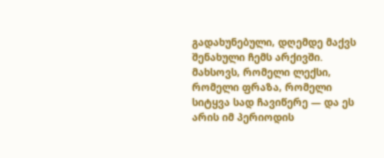გადახუნებული, დღემდე მაქვს შენახული ჩემს არქივში. მახსოვს, რომელი ლექსი, რომელი ფრაზა, რომელი სიტყვა სად ჩავიწერე — და ეს არის იმ პერიოდის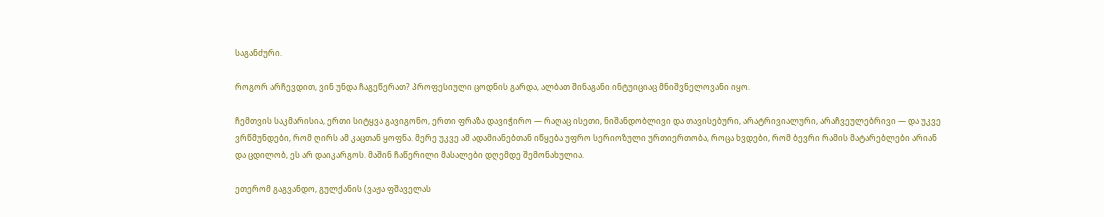საგანძური.

როგორ არჩევდით, ვინ უნდა ჩაგეწერათ? პროფესიული ცოდნის გარდა, ალბათ შინაგანი ინტუიციაც მნიშვნელოვანი იყო.

ჩემთვის საკმარისია, ერთი სიტყვა გავიგონო, ერთი ფრაზა დავიჭირო — რაღაც ისეთი, ნიშანდობლივი და თავისებური, არატრივიალური, არაჩვეულებრივი — და უკვე ვრწმუნდები, რომ ღირს ამ კაცთან ყოფნა. მერე უკვე ამ ადამიანებთან იწყება უფრო სერიოზული ურთიერთობა, როცა ხვდები, რომ ბევრი რამის მატარებლები არიან და ცდილობ, ეს არ დაიკარგოს. მაშინ ჩაწერილი მასალები დღემდე შემონახულია.

ეთერომ გაგვანდო, გულქანის (ვაჟა ფშაველას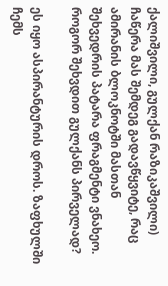ქალიშვილი, გულქან რაზიკაშვილი) ჩაწერა მას შემდეგ გადავწყვიტე, რაც ამირანის ბლოკნოტში მასთან შეხვედრის პატარა ფრაგმენტი ვნახეო. როგორ შეხვდით გულქანს პირველად?

ეს იყო ასპირანტურის დროს. ზაფხულში ჩემს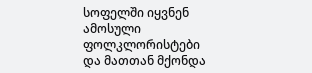სოფელში იყვნენ ამოსული ფოლკლორისტები და მათთან მქონდა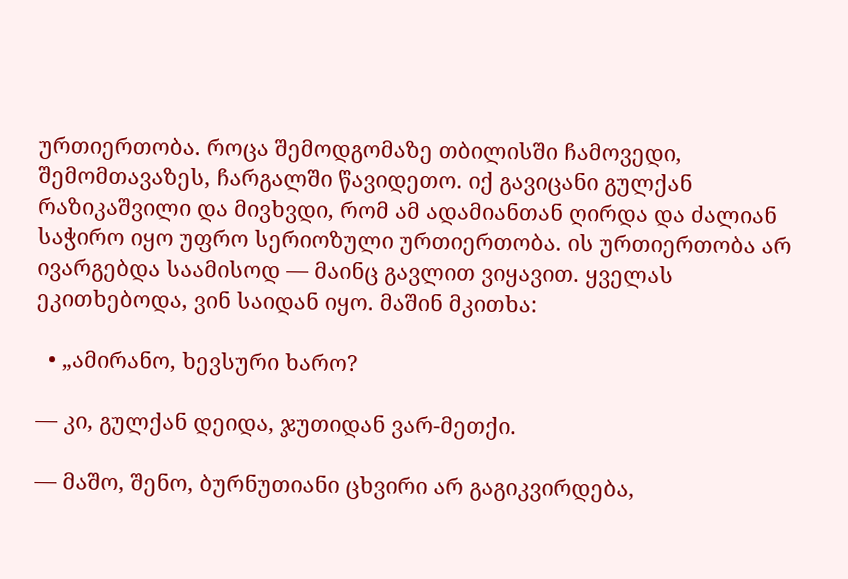ურთიერთობა. როცა შემოდგომაზე თბილისში ჩამოვედი, შემომთავაზეს, ჩარგალში წავიდეთო. იქ გავიცანი გულქან რაზიკაშვილი და მივხვდი, რომ ამ ადამიანთან ღირდა და ძალიან საჭირო იყო უფრო სერიოზული ურთიერთობა. ის ურთიერთობა არ ივარგებდა საამისოდ — მაინც გავლით ვიყავით. ყველას ეკითხებოდა, ვინ საიდან იყო. მაშინ მკითხა:

  • „ამირანო, ხევსური ხარო?

— კი, გულქან დეიდა, ჯუთიდან ვარ-მეთქი.

— მაშო, შენო, ბურნუთიანი ცხვირი არ გაგიკვირდება,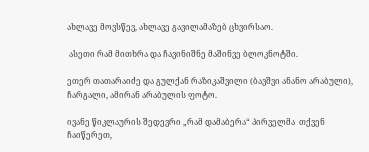ახლავე მოვსწევ, ახლავე გავილამაზებ ცხვირსაო.

 ასეთი რამ მითხრა და ჩავინიშნე მაშინვე ბლოკნოტში.

ეთერ თათარაიძე და გულქან რაზიკაშვილი (ბავშვი ანანო არაბული), ჩარგალი, ამირან არაბულის ფოტო.

ივანე წიკლაურის შედევრი „რამ დამაბერა“ პირველმა  თქვენ ჩაიწერეთ,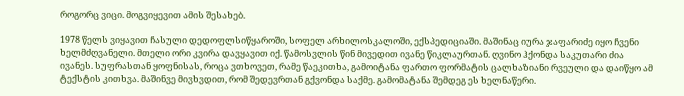როგორც ვიცი. მოგვიყევით ამის შესახებ.

1978 წელს ვიყავით ჩასული დედოფლსიწყაროში, სოფელ არხილოსკალოში, ექსპედიციაში. მაშინაც იურა ჯაფარიძე იყო ჩვენი ხელმძღვანელი. მთელი ორი კვირა დავყავით იქ. წამოსვლის წინ მივედით ივანე წიკლაურთან. ღვინო ჰქონდა საკუთარი ძია ივანეს. სუფრასთან ყოფნისას, როცა ვთხოვეთ, რამე წაეკითხა, გამოიტანა ფართო ფორმატის ცალხაზიანი რვეული და დაიწყო ამ ტექსტის კითხვა. მაშინვე მივხვდით, რომ შედევრთან გქვონდა საქმე. გამომატანა შემდეგ ეს ხელნაწერი.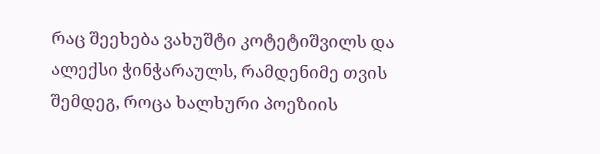რაც შეეხება ვახუშტი კოტეტიშვილს და ალექსი ჭინჭარაულს, რამდენიმე თვის შემდეგ, როცა ხალხური პოეზიის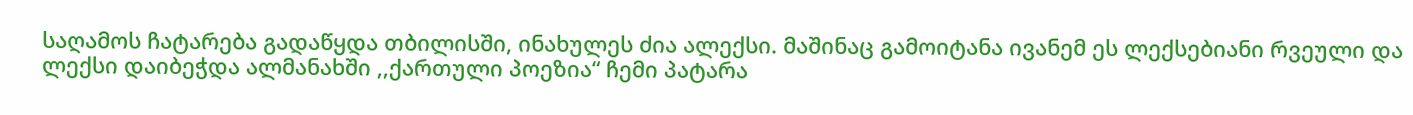საღამოს ჩატარება გადაწყდა თბილისში, ინახულეს ძია ალექსი. მაშინაც გამოიტანა ივანემ ეს ლექსებიანი რვეული და ლექსი დაიბეჭდა ალმანახში ,,ქართული პოეზია“ ჩემი პატარა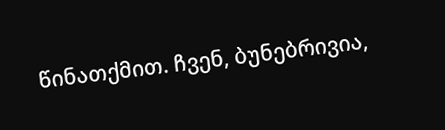წინათქმით. ჩვენ, ბუნებრივია,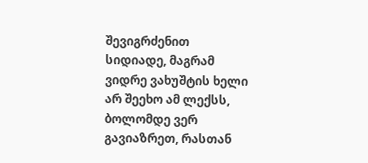შევიგრძენით სიდიადე, მაგრამ ვიდრე ვახუშტის ხელი არ შეეხო ამ ლექსს, ბოლომდე ვერ გავიაზრეთ, რასთან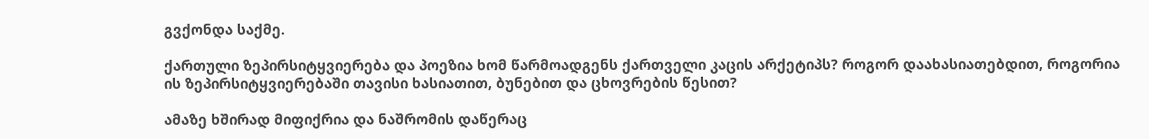გვქონდა საქმე.

ქართული ზეპირსიტყვიერება და პოეზია ხომ წარმოადგენს ქართველი კაცის არქეტიპს? როგორ დაახასიათებდით, როგორია ის ზეპირსიტყვიერებაში თავისი ხასიათით, ბუნებით და ცხოვრების წესით?

ამაზე ხშირად მიფიქრია და ნაშრომის დაწერაც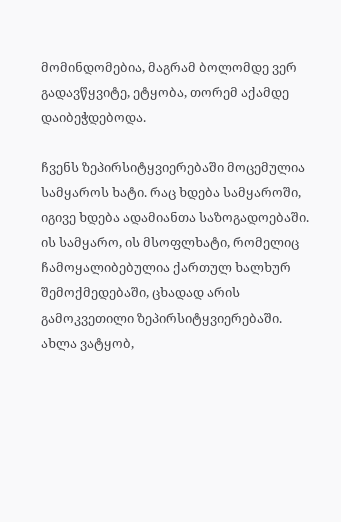მომინდომებია, მაგრამ ბოლომდე ვერ გადავწყვიტე, ეტყობა, თორემ აქამდე დაიბეჭდებოდა.

ჩვენს ზეპირსიტყვიერებაში მოცემულია სამყაროს ხატი. რაც ხდება სამყაროში, იგივე ხდება ადამიანთა საზოგადოებაში. ის სამყარო, ის მსოფლხატი, რომელიც ჩამოყალიბებულია ქართულ ხალხურ შემოქმედებაში, ცხადად არის გამოკვეთილი ზეპირსიტყვიერებაში. ახლა ვატყობ,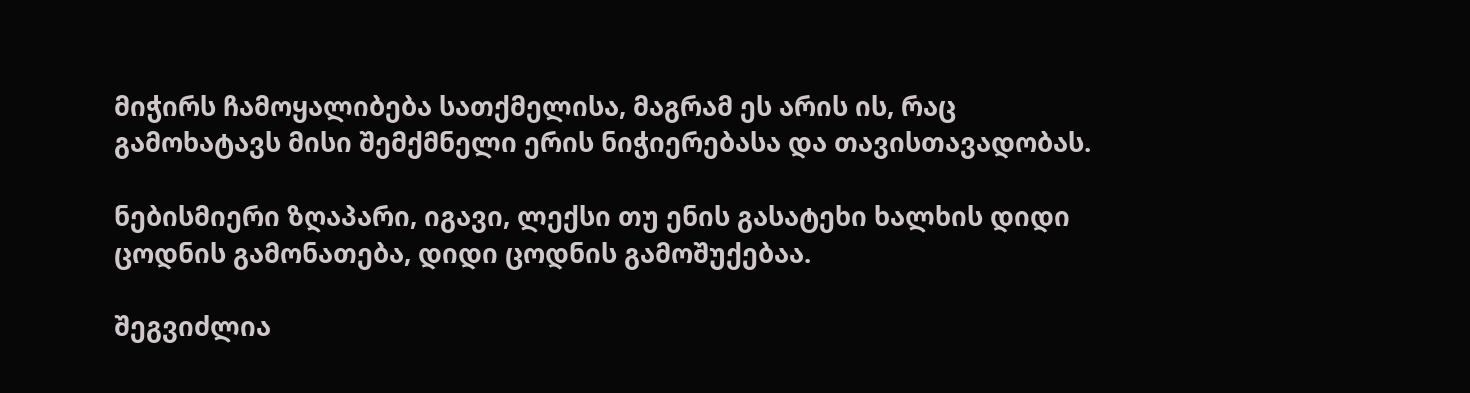მიჭირს ჩამოყალიბება სათქმელისა, მაგრამ ეს არის ის, რაც გამოხატავს მისი შემქმნელი ერის ნიჭიერებასა და თავისთავადობას.

ნებისმიერი ზღაპარი, იგავი, ლექსი თუ ენის გასატეხი ხალხის დიდი ცოდნის გამონათება, დიდი ცოდნის გამოშუქებაა.

შეგვიძლია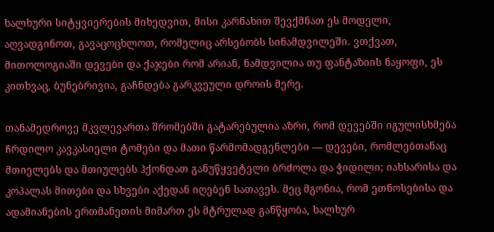ხალხური სიტყვიერების მიხედვით, მისი კარნახით შევქმნათ ეს მოდელი, აღვადგინოთ, გავაცოცხლოთ, რომელიც არსებობს სინამდვილეში. ვთქვათ, მითოლოგიაში დევები და ქაჯები რომ არიან, ნამდვილია თუ ფანტაზიის ნაყოფი, ეს კითხვაც, ბუნებრივია, გაჩნდება გარკვეული დროის მერე.

თანამედროვე მკვლევართა შრომებში გატარებულია აზრი, რომ დევებში იგულისხმება ჩრდილო კავკასიელი ტომები და მათი წარმომადგენლები — დევები, რომლებთანაც მთიელებს და მთიულებს ჰქონდათ განუწყვეტელი ბრძოლა და ჭიდილი; იახსარისა და კოპალას მითები და სხვები აქედან იღებენ სათავეს. მეც მგონია, რომ ეთნოსებისა და ადამიანების ერთმანეთის მიმართ ეს მტრულად განწყობა, ხალხურ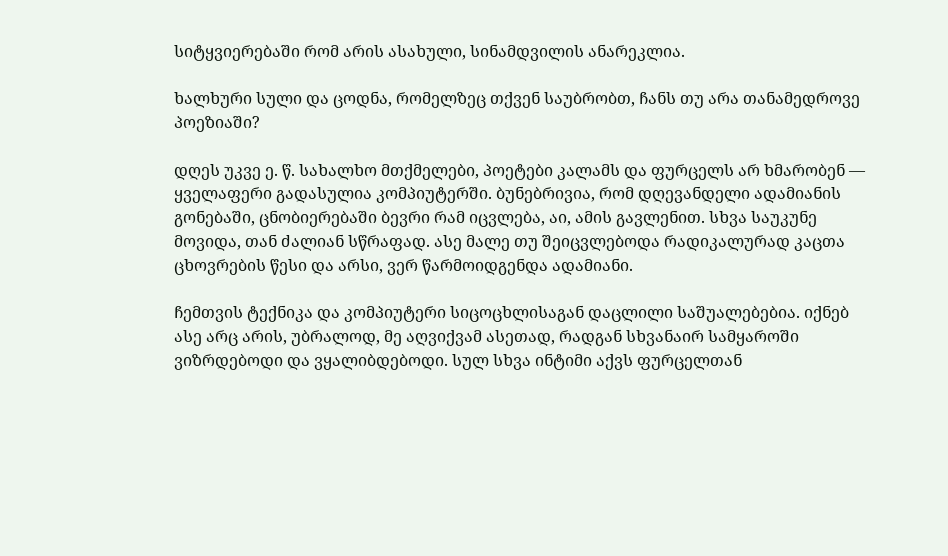სიტყვიერებაში რომ არის ასახული, სინამდვილის ანარეკლია.

ხალხური სული და ცოდნა, რომელზეც თქვენ საუბრობთ, ჩანს თუ არა თანამედროვე პოეზიაში?

დღეს უკვე ე. წ. სახალხო მთქმელები, პოეტები კალამს და ფურცელს არ ხმარობენ —  ყველაფერი გადასულია კომპიუტერში. ბუნებრივია, რომ დღევანდელი ადამიანის გონებაში, ცნობიერებაში ბევრი რამ იცვლება, აი, ამის გავლენით. სხვა საუკუნე მოვიდა, თან ძალიან სწრაფად. ასე მალე თუ შეიცვლებოდა რადიკალურად კაცთა ცხოვრების წესი და არსი, ვერ წარმოიდგენდა ადამიანი.

ჩემთვის ტექნიკა და კომპიუტერი სიცოცხლისაგან დაცლილი საშუალებებია. იქნებ ასე არც არის, უბრალოდ, მე აღვიქვამ ასეთად, რადგან სხვანაირ სამყაროში ვიზრდებოდი და ვყალიბდებოდი. სულ სხვა ინტიმი აქვს ფურცელთან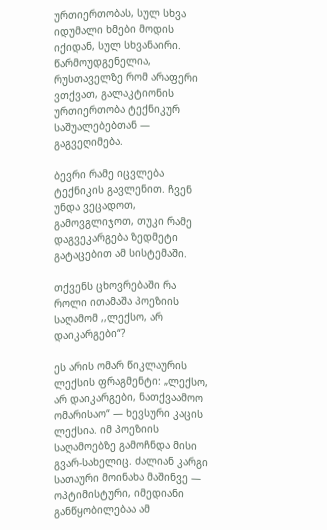ურთიერთობას, სულ სხვა იდუმალი ხმები მოდის იქიდან, სულ სხვანაირი. წარმოუდგენელია, რუსთაველზე რომ არაფერი ვთქვათ, გალაკტიონის ურთიერთობა ტექნიკურ საშუალებებთან — გაგვეღიმება.

ბევრი რამე იცვლება ტექნიკის გავლენით. ჩვენ უნდა ვეცადოთ, გამოვგლიჯოთ, თუკი რამე დაგვეკარგება ზედმეტი გატაცებით ამ სისტემაში.

თქვენს ცხოვრებაში რა როლი ითამაშა პოეზიის საღამომ ,,ლექსო, არ დაიკარგები“?

ეს არის ომარ წიკლაურის ლექსის ფრაგმენტი: „ლექსო, არ დაიკარგები, ნათქვაამოო ომარისაო“ — ხევსური კაცის ლექსია. იმ პოეზიის საღამოებზე გამოჩნდა მისი გვარ-სახელიც. ძალიან კარგი სათაური მოინახა მაშინვე — ოპტიმისტური, იმედიანი განწყობილებაა ამ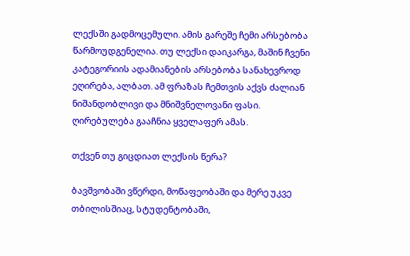ლექსში გადმოცემული. ამის გარეშე ჩემი არსებობა წარმოუდგენელია. თუ ლექსი დაიკარგა, მაშინ ჩვენი კატეგორიის ადამიანების არსებობა სანახევროდ ეღირება, ალბათ. ამ ფრაზას ჩემთვის აქვს ძალიან ნიშანდობლივი და მნიშვნელოვანი ფასი. ღირებულება გააჩნია ყველაფერ ამას.

თქვენ თუ გიცდიათ ლექსის წერა?

ბავშვობაში ვწერდი, მოწაფეობაში და მერე უკვე თბილისშიაც, სტუდენტობაში,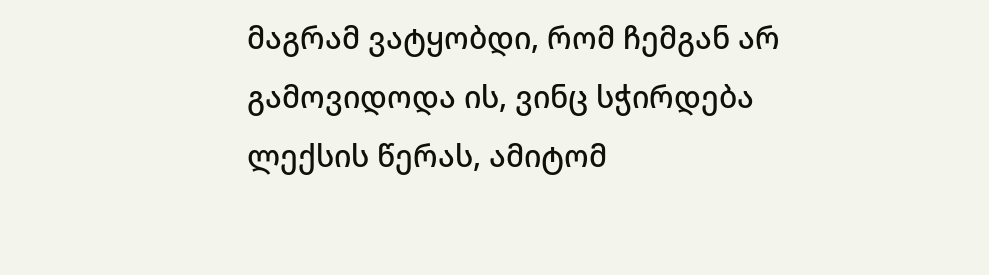მაგრამ ვატყობდი, რომ ჩემგან არ გამოვიდოდა ის, ვინც სჭირდება ლექსის წერას, ამიტომ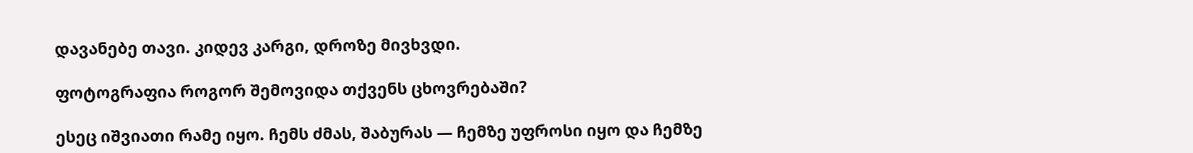დავანებე თავი. კიდევ კარგი, დროზე მივხვდი.

ფოტოგრაფია როგორ შემოვიდა თქვენს ცხოვრებაში?

ესეც იშვიათი რამე იყო. ჩემს ძმას, შაბურას — ჩემზე უფროსი იყო და ჩემზე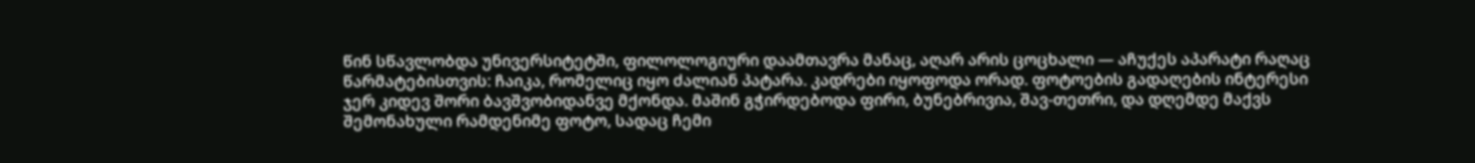წინ სწავლობდა უნივერსიტეტში, ფილოლოგიური დაამთავრა მანაც, აღარ არის ცოცხალი — აჩუქეს აპარატი რაღაც წარმატებისთვის: ჩაიკა, რომელიც იყო ძალიან პატარა. კადრები იყოფოდა ორად. ფოტოების გადაღების ინტერესი ჯერ კიდევ შორი ბავშვობიდანვე მქონდა. მაშინ გჭირდებოდა ფირი, ბუნებრივია, შავ-თეთრი, და დღემდე მაქვს შემონახული რამდენიმე ფოტო, სადაც ჩემი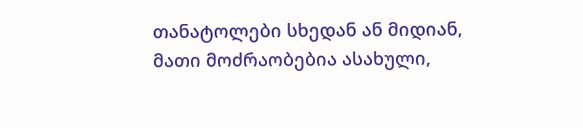თანატოლები სხედან ან მიდიან, მათი მოძრაობებია ასახული,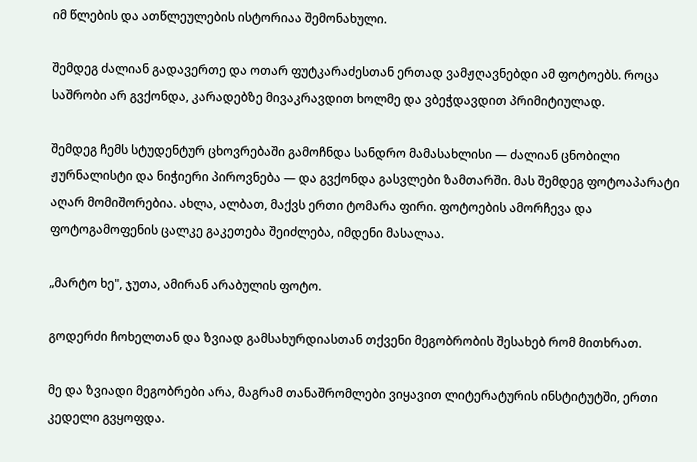იმ წლების და ათწლეულების ისტორიაა შემონახული.

შემდეგ ძალიან გადავერთე და ოთარ ფუტკარაძესთან ერთად ვამჟღავნებდი ამ ფოტოებს. როცა საშრობი არ გვქონდა, კარადებზე მივაკრავდით ხოლმე და ვბეჭდავდით პრიმიტიულად.

შემდეგ ჩემს სტუდენტურ ცხოვრებაში გამოჩნდა სანდრო მამასახლისი — ძალიან ცნობილი ჟურნალისტი და ნიჭიერი პიროვნება — და გვქონდა გასვლები ზამთარში. მას შემდეგ ფოტოაპარატი აღარ მომიშორებია. ახლა, ალბათ, მაქვს ერთი ტომარა ფირი. ფოტოების ამორჩევა და ფოტოგამოფენის ცალკე გაკეთება შეიძლება, იმდენი მასალაა.

„მარტო ხე", ჯუთა, ამირან არაბულის ფოტო.

გოდერძი ჩოხელთან და ზვიად გამსახურდიასთან თქვენი მეგობრობის შესახებ რომ მითხრათ.

მე და ზვიადი მეგობრები არა, მაგრამ თანაშრომლები ვიყავით ლიტერატურის ინსტიტუტში, ერთი კედელი გვყოფდა.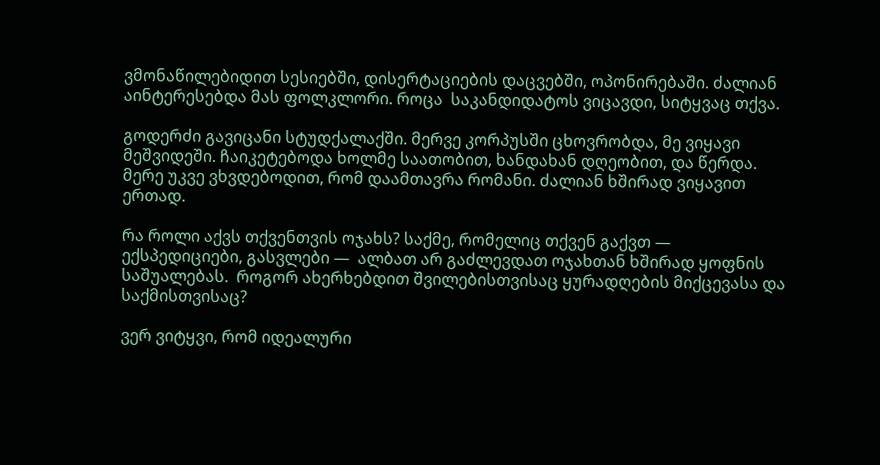ვმონაწილებიდით სესიებში, დისერტაციების დაცვებში, ოპონირებაში. ძალიან აინტერესებდა მას ფოლკლორი. როცა  საკანდიდატოს ვიცავდი, სიტყვაც თქვა.

გოდერძი გავიცანი სტუდქალაქში. მერვე კორპუსში ცხოვრობდა, მე ვიყავი მეშვიდეში. ჩაიკეტებოდა ხოლმე საათობით, ხანდახან დღეობით, და წერდა. მერე უკვე ვხვდებოდით, რომ დაამთავრა რომანი. ძალიან ხშირად ვიყავით ერთად.

რა როლი აქვს თქვენთვის ოჯახს? საქმე, რომელიც თქვენ გაქვთ — ექსპედიციები, გასვლები —  ალბათ არ გაძლევდათ ოჯახთან ხშირად ყოფნის საშუალებას.  როგორ ახერხებდით შვილებისთვისაც ყურადღების მიქცევასა და საქმისთვისაც?

ვერ ვიტყვი, რომ იდეალური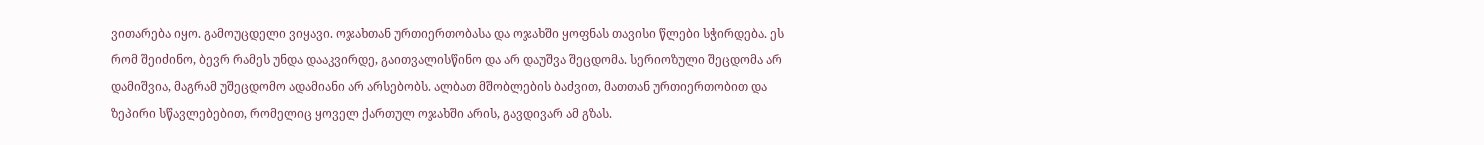ვითარება იყო. გამოუცდელი ვიყავი. ოჯახთან ურთიერთობასა და ოჯახში ყოფნას თავისი წლები სჭირდება. ეს რომ შეიძინო, ბევრ რამეს უნდა დააკვირდე, გაითვალისწინო და არ დაუშვა შეცდომა. სერიოზული შეცდომა არ დამიშვია, მაგრამ უშეცდომო ადამიანი არ არსებობს. ალბათ მშობლების ბაძვით, მათთან ურთიერთობით და ზეპირი სწავლებებით, რომელიც ყოველ ქართულ ოჯახში არის, გავდივარ ამ გზას.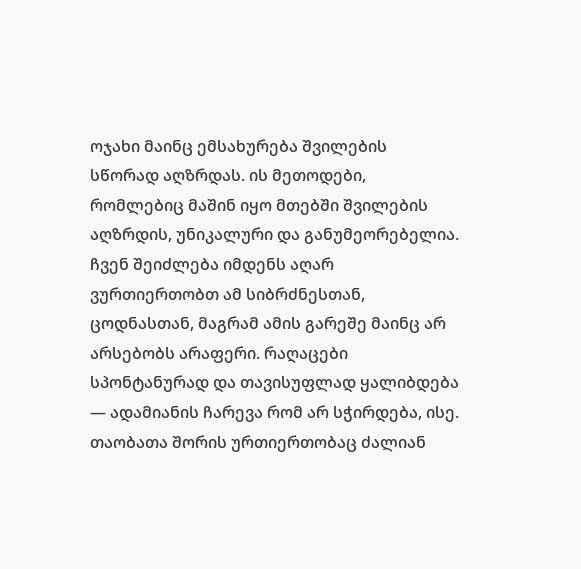ოჯახი მაინც ემსახურება შვილების სწორად აღზრდას. ის მეთოდები, რომლებიც მაშინ იყო მთებში შვილების აღზრდის, უნიკალური და განუმეორებელია. ჩვენ შეიძლება იმდენს აღარ ვურთიერთობთ ამ სიბრძნესთან, ცოდნასთან, მაგრამ ამის გარეშე მაინც არ არსებობს არაფერი. რაღაცები სპონტანურად და თავისუფლად ყალიბდება — ადამიანის ჩარევა რომ არ სჭირდება, ისე. თაობათა შორის ურთიერთობაც ძალიან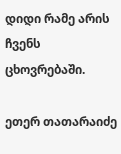დიდი რამე არის ჩვენს ცხოვრებაში.

ეთერ თათარაიძე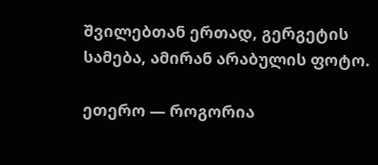შვილებთან ერთად, გერგეტის სამება, ამირან არაბულის ფოტო.

ეთერო — როგორია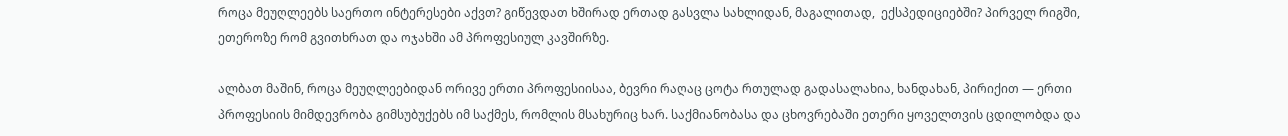როცა მეუღლეებს საერთო ინტერესები აქვთ? გიწევდათ ხშირად ერთად გასვლა სახლიდან, მაგალითად,  ექსპედიციებში? პირველ რიგში, ეთეროზე რომ გვითხრათ და ოჯახში ამ პროფესიულ კავშირზე.

ალბათ მაშინ, როცა მეუღლეებიდან ორივე ერთი პროფესიისაა, ბევრი რაღაც ცოტა რთულად გადასალახია, ხანდახან, პირიქით — ერთი პროფესიის მიმდევრობა გიმსუბუქებს იმ საქმეს, რომლის მსახურიც ხარ. საქმიანობასა და ცხოვრებაში ეთერი ყოველთვის ცდილობდა და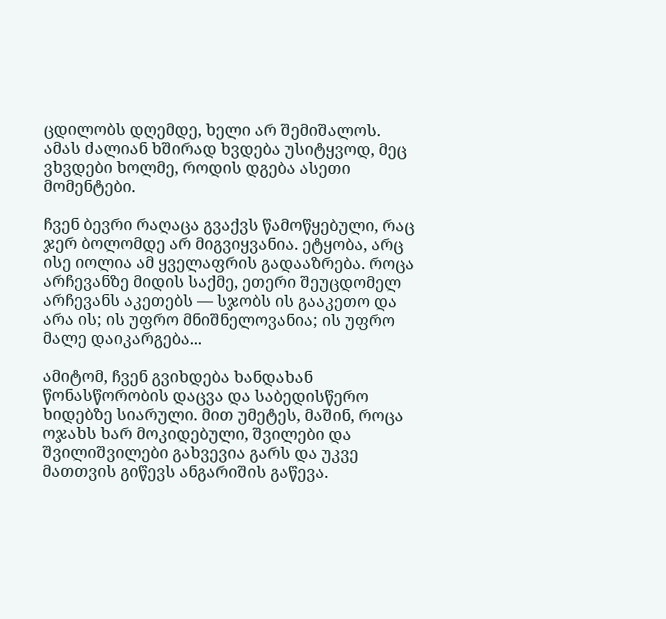ცდილობს დღემდე, ხელი არ შემიშალოს. ამას ძალიან ხშირად ხვდება უსიტყვოდ, მეც ვხვდები ხოლმე, როდის დგება ასეთი მომენტები.

ჩვენ ბევრი რაღაცა გვაქვს წამოწყებული, რაც ჯერ ბოლომდე არ მიგვიყვანია. ეტყობა, არც ისე იოლია ამ ყველაფრის გადააზრება. როცა არჩევანზე მიდის საქმე, ეთერი შეუცდომელ არჩევანს აკეთებს — სჯობს ის გააკეთო და არა ის; ის უფრო მნიშნელოვანია; ის უფრო მალე დაიკარგება...

ამიტომ, ჩვენ გვიხდება ხანდახან წონასწორობის დაცვა და საბედისწერო ხიდებზე სიარული. მით უმეტეს, მაშინ, როცა ოჯახს ხარ მოკიდებული, შვილები და შვილიშვილები გახვევია გარს და უკვე მათთვის გიწევს ანგარიშის გაწევა.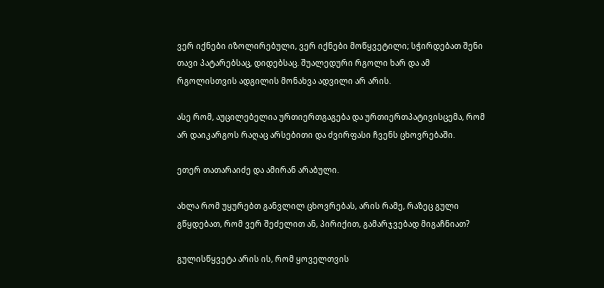ვერ იქნები იზოლირებული, ვერ იქნები მოწყვეტილი; სჭირდებათ შენი თავი პატარებსაც, დიდებსაც. შუალედური რგოლი ხარ და ამ რგოლისთვის ადგილის მონახვა ადვილი არ არის.

ასე რომ, აუცილებელია ურთიერთგაგება და ურთიერთპატივისცემა, რომ არ დაიკარგოს რაღაც არსებითი და ძვირფასი ჩვენს ცხოვრებაში.

ეთერ თათარაიძე და ამირან არაბული.

ახლა რომ უყურებთ განვლილ ცხოვრებას, არის რამე, რაზეც გული გწყდებათ, რომ ვერ შეძელით ან, პირიქით, გამარჯვებად მიგაჩნიათ?

გულისწყვეტა არის ის, რომ ყოველთვის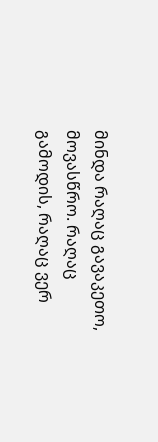მინდა რაღაც გავაკეთო, მოვასწრო. რაღაც გამოდის, რაღაც ვერ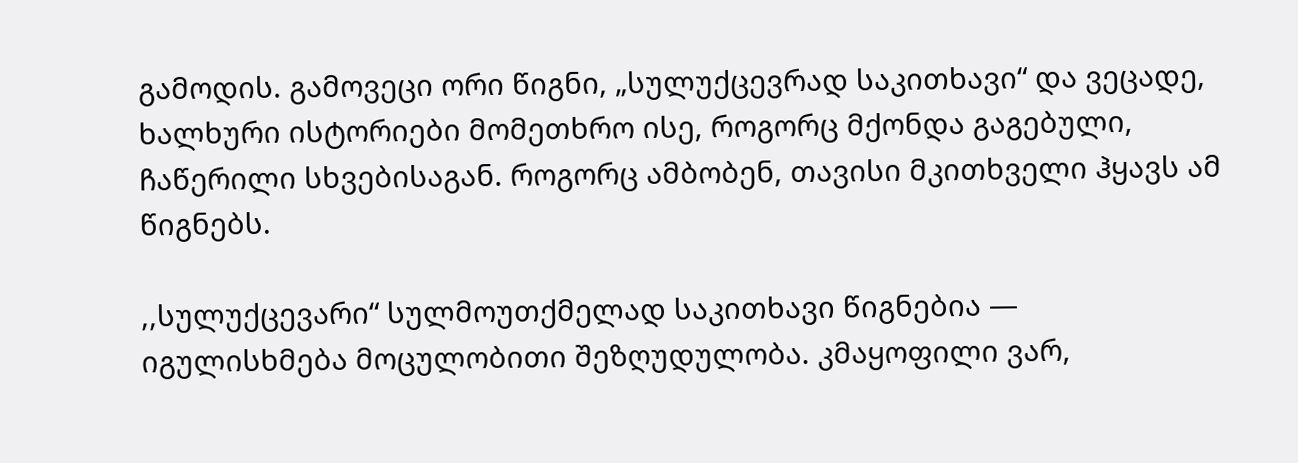გამოდის. გამოვეცი ორი წიგნი, „სულუქცევრად საკითხავი“ და ვეცადე, ხალხური ისტორიები მომეთხრო ისე, როგორც მქონდა გაგებული, ჩაწერილი სხვებისაგან. როგორც ამბობენ, თავისი მკითხველი ჰყავს ამ წიგნებს.

,,სულუქცევარი“ სულმოუთქმელად საკითხავი წიგნებია — იგულისხმება მოცულობითი შეზღუდულობა. კმაყოფილი ვარ,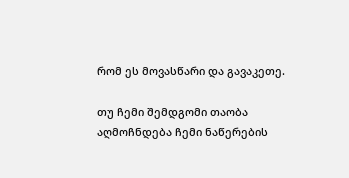რომ ეს მოვასწარი და გავაკეთე.

თუ ჩემი შემდგომი თაობა აღმოჩნდება ჩემი ნაწერების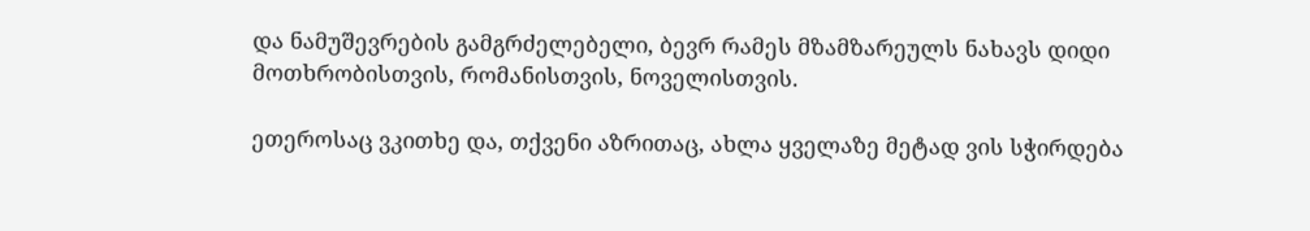და ნამუშევრების გამგრძელებელი, ბევრ რამეს მზამზარეულს ნახავს დიდი მოთხრობისთვის, რომანისთვის, ნოველისთვის.

ეთეროსაც ვკითხე და, თქვენი აზრითაც, ახლა ყველაზე მეტად ვის სჭირდება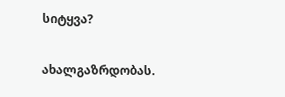სიტყვა?

ახალგაზრდობას.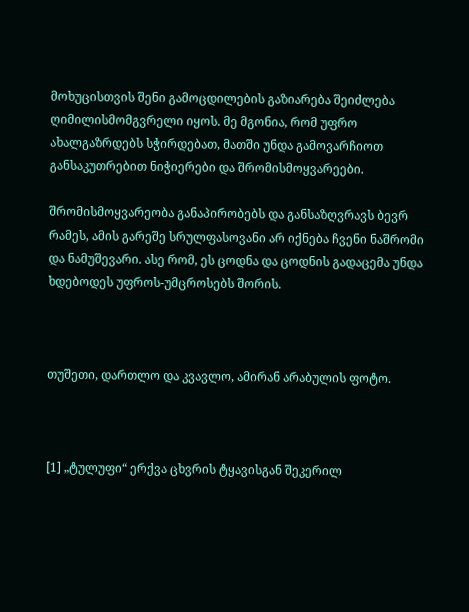მოხუცისთვის შენი გამოცდილების გაზიარება შეიძლება ღიმილისმომგვრელი იყოს. მე მგონია, რომ უფრო ახალგაზრდებს სჭირდებათ, მათში უნდა გამოვარჩიოთ განსაკუთრებით ნიჭიერები და შრომისმოყვარეები.

შრომისმოყვარეობა განაპირობებს და განსაზღვრავს ბევრ რამეს, ამის გარეშე სრულფასოვანი არ იქნება ჩვენი ნაშრომი და ნამუშევარი. ასე რომ, ეს ცოდნა და ცოდნის გადაცემა უნდა ხდებოდეს უფროს-უმცროსებს შორის.



თუშეთი, დართლო და კვავლო, ამირან არაბულის ფოტო.



[1] „ტულუფი“ ერქვა ცხვრის ტყავისგან შეკერილ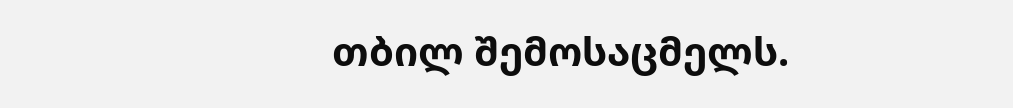თბილ შემოსაცმელს.